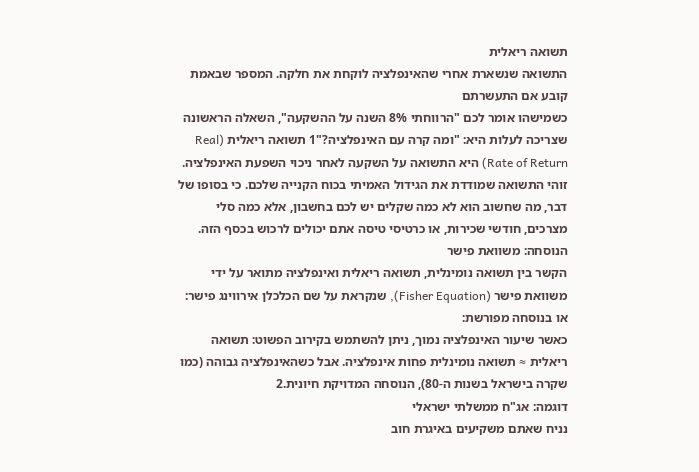תשואה ריאלית
התשואה שנשארת אחרי שהאינפלציה לוקחת את חלקה. המספר שבאמת קובע אם התעשרתם
כשמישהו אומר לכם "הרווחתי 8% השנה על ההשקעה", השאלה הראשונה שצריכה לעלות היא: "ומה קרה עם האינפלציה?"1 תשואה ריאלית (Real Rate of Return) היא התשואה על השקעה לאחר ניכוי השפעת האינפלציה. זוהי התשואה שמודדת את הגידול האמיתי בכוח הקנייה שלכם. כי בסופו של דבר, מה שחשוב הוא לא כמה שקלים יש לכם בחשבון, אלא כמה סלי מצרכים, חודשי שכירות, או כרטיסי טיסה אתם יכולים לרכוש בכסף הזה.
הנוסחה: משוואת פישר
הקשר בין תשואה נומינלית, תשואה ריאלית ואינפלציה מתואר על ידי משוואת פישר (Fisher Equation), שנקראת על שם הכלכלן אירווינג פישר:
או בנוסחה מפורשת:
כאשר שיעור האינפלציה נמוך, ניתן להשתמש בקירוב הפשוט: תשואה ריאלית ≈ תשואה נומינלית פחות אינפלציה. אבל כשהאינפלציה גבוהה (כמו שקרה בישראל בשנות ה-80), הנוסחה המדויקת חיונית.2
דוגמה: אג"ח ממשלתי ישראלי
נניח שאתם משקיעים באיגרת חוב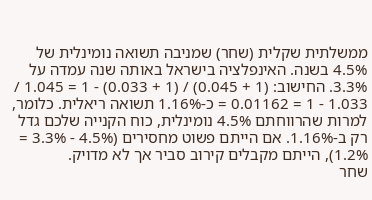ממשלתית שקלית (שחר) שמניבה תשואה נומינלית של 4.5% בשנה. האינפלציה בישראל באותה שנה עמדה על 3.3%. החישוב: (1 + 0.045) / (1 + 0.033) - 1 = 1.045 / 1.033 - 1 = 0.01162 = כ-1.16% תשואה ריאלית. כלומר, למרות שהרווחתם 4.5% נומינלית, כוח הקנייה שלכם גדל רק ב-1.16%. אם הייתם פשוט מחסירים (4.5% - 3.3% = 1.2%), הייתם מקבלים קירוב סביר אך לא מדויק.
שחר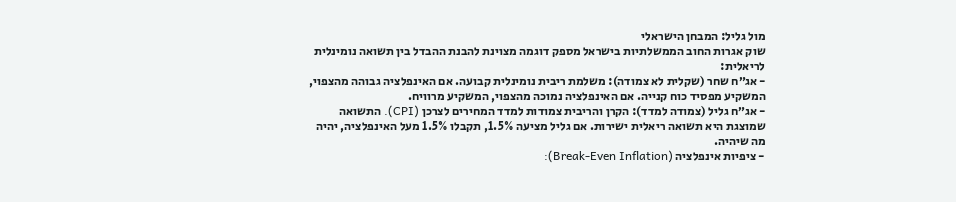מול גליל: המבחן הישראלי
שוק אגרות החוב הממשלתיות בישראל מספק דוגמה מצוינת להבנת ההבדל בין תשואה נומינלית לריאלית:
- אג״ח שחר (שקלית לא צמודה): משלמת ריבית נומינלית קבועה. אם האינפלציה גבוהה מהצפוי, המשקיע מפסיד כוח קנייה. אם האינפלציה נמוכה מהצפוי, המשקיע מרוויח.
- אג״ח גליל (צמודה למדד): הקרן והריבית צמודות למדד המחירים לצרכן (CPI). התשואה שמוצגת היא תשואה ריאלית ישירות. אם גליל מציעה 1.5%, תקבלו 1.5% מעל האינפלציה, יהיה מה שיהיה.
- ציפיות אינפלציה (Break-Even Inflation):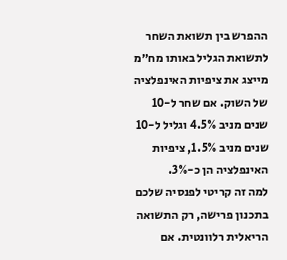ההפרש בין תשואת השחר לתשואת הגליל באותו מח״מ מייצג את ציפיות האינפלציה של השוק. אם שחר ל-10 שנים מניב 4.5% וגליל ל-10 שנים מניב 1.5%, ציפיות האינפלציה הן כ-3%.
למה זה קריטי לפנסיה שלכם
בתכנון פרישה, רק התשואה הריאלית רלוונטית. אם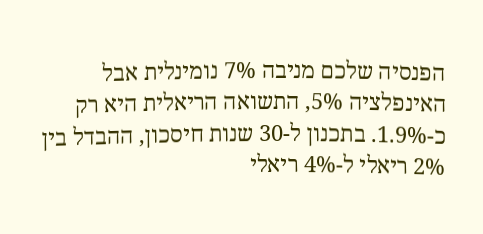הפנסיה שלכם מניבה 7% נומינלית אבל האינפלציה 5%, התשואה הריאלית היא רק כ-1.9%. בתכנון ל-30 שנות חיסכון, ההבדל בין 2% ריאלי ל-4% ריאלי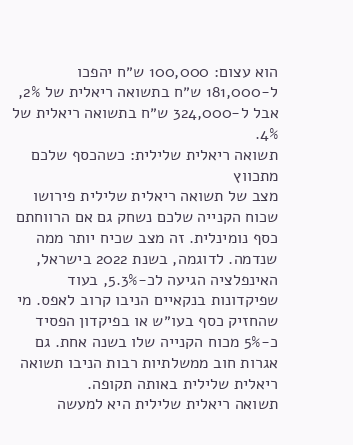הוא עצום: 100,000 ש״ח יהפכו ל-181,000 ש״ח בתשואה ריאלית של 2%, אבל ל-324,000 ש״ח בתשואה ריאלית של 4%.
תשואה ריאלית שלילית: כשהכסף שלכם מתכווץ
מצב של תשואה ריאלית שלילית פירושו שכוח הקנייה שלכם נשחק גם אם הרווחתם כסף נומינלית. זה מצב שכיח יותר ממה שנדמה. לדוגמה, בשנת 2022 בישראל, האינפלציה הגיעה לכ-5.3%, בעוד שפיקדונות בנקאיים הניבו קרוב לאפס. מי שהחזיק כסף בעו״ש או בפיקדון הפסיד כ-5% מכוח הקנייה שלו בשנה אחת. גם אגרות חוב ממשלתיות רבות הניבו תשואה ריאלית שלילית באותה תקופה.
תשואה ריאלית שלילית היא למעשה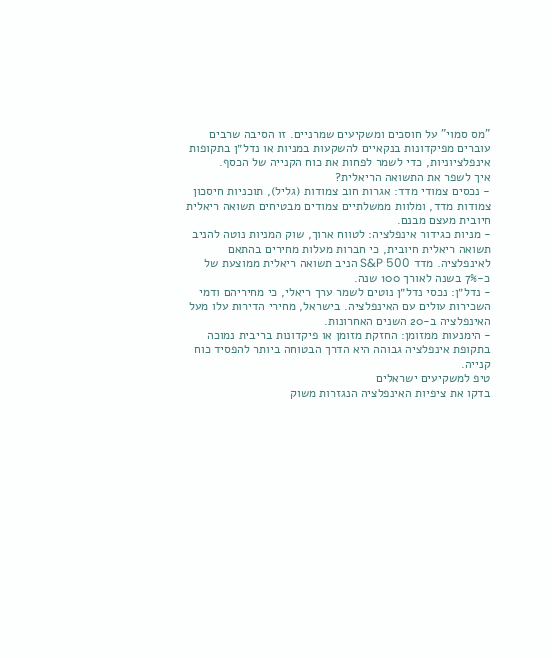"מס סמוי" על חוסכים ומשקיעים שמרניים. זו הסיבה שרבים עוברים מפיקדונות בנקאיים להשקעות במניות או נדל״ן בתקופות אינפלציוניות, כדי לשמר לפחות את כוח הקנייה של הכסף.
איך לשפר את התשואה הריאלית?
- נכסים צמודי מדד: אגרות חוב צמודות (גליל), תוכניות חיסכון צמודות מדד, ומלוות ממשלתיים צמודים מבטיחים תשואה ריאלית חיובית מעצם מבנם.
- מניות כגידור אינפלציה: לטווח ארוך, שוק המניות נוטה להניב תשואה ריאלית חיובית, כי חברות מעלות מחירים בהתאם לאינפלציה. מדד S&P 500 הניב תשואה ריאלית ממוצעת של כ-7% בשנה לאורך 100 שנה.
- נדל״ן: נכסי נדל״ן נוטים לשמר ערך ריאלי, כי מחיריהם ודמי השכירות עולים עם האינפלציה. בישראל, מחירי הדירות עלו מעל האינפלציה ב-20 השנים האחרונות.
- הימנעות ממזומן: החזקת מזומן או פיקדונות בריבית נמוכה בתקופת אינפלציה גבוהה היא הדרך הבטוחה ביותר להפסיד כוח קנייה.
טיפ למשקיעים ישראלים
בדקו את ציפיות האינפלציה הנגזרות משוק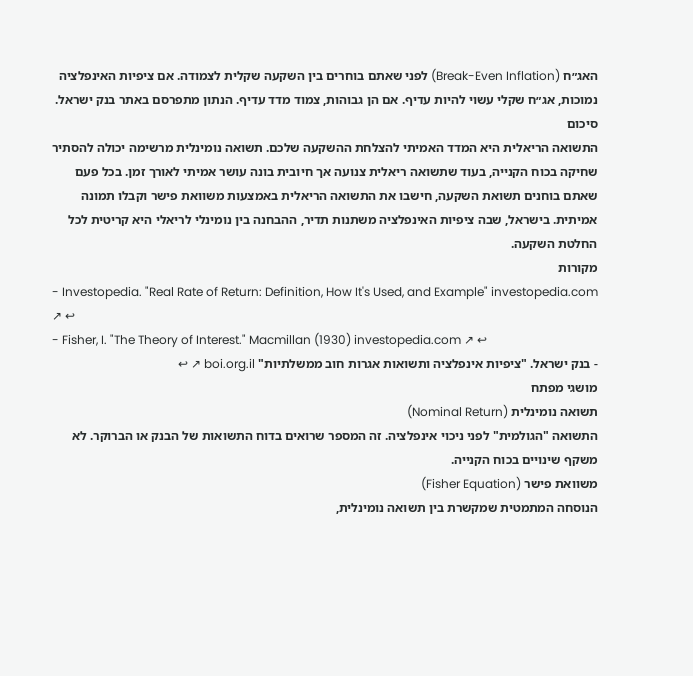האג״ח (Break-Even Inflation) לפני שאתם בוחרים בין השקעה שקלית לצמודה. אם ציפיות האינפלציה נמוכות, אג״ח שקלי עשוי להיות עדיף. אם הן גבוהות, צמוד מדד עדיף. הנתון מתפרסם באתר בנק ישראל.
סיכום
התשואה הריאלית היא המדד האמיתי להצלחת ההשקעה שלכם. תשואה נומינלית מרשימה יכולה להסתיר שחיקה בכוח הקנייה, בעוד שתשואה ריאלית צנועה אך חיובית בונה עושר אמיתי לאורך זמן. בכל פעם שאתם בוחנים תשואת השקעה, חישבו את התשואה הריאלית באמצעות משוואת פישר וקבלו תמונה אמיתית. בישראל, שבה ציפיות האינפלציה משתנות תדיר, ההבחנה בין נומינלי לריאלי היא קריטית לכל החלטת השקעה.
מקורות
- Investopedia. "Real Rate of Return: Definition, How It's Used, and Example" investopedia.com ↗ ↩
- Fisher, I. "The Theory of Interest." Macmillan (1930) investopedia.com ↗ ↩
- בנק ישראל. "ציפיות אינפלציה ותשואות אגרות חוב ממשלתיות" boi.org.il ↗ ↩
מושגי מפתח
תשואה נומינלית (Nominal Return)
התשואה "הגולמית" לפני ניכוי אינפלציה. זה המספר שרואים בדוח התשואות של הבנק או הברוקר. לא משקף שינויים בכוח הקנייה.
משוואת פישר (Fisher Equation)
הנוסחה המתמטית שמקשרת בין תשואה נומינלית,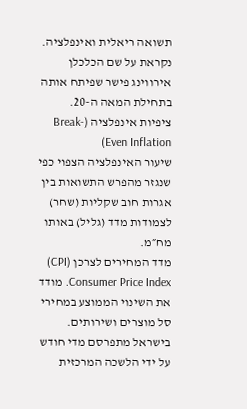תשואה ריאלית ואינפלציה. נקראת על שם הכלכלן אירווינג פישר שפיתח אותה בתחילת המאה ה-20.
ציפיות אינפלציה (Break-Even Inflation)
שיעור האינפלציה הצפוי כפי שנגזר מהפרש התשואות בין אגרות חוב שקליות (שחר) לצמודות מדד (גליל) באותו מח״מ.
מדד המחירים לצרכן (CPI)
Consumer Price Index. מודד את השינוי הממוצע במחירי סל מוצרים ושירותים. בישראל מתפרסם מדי חודש על ידי הלשכה המרכזית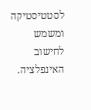לסטטיסטיקה ומשמש לחישוב האינפלציה.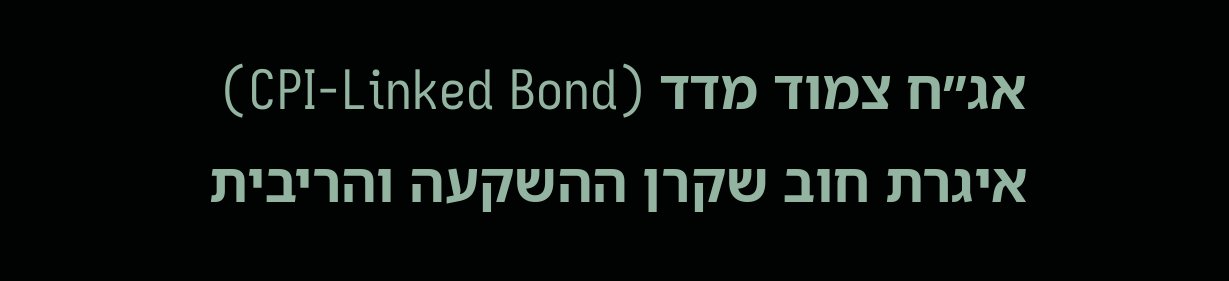אג״ח צמוד מדד (CPI-Linked Bond)
איגרת חוב שקרן ההשקעה והריבית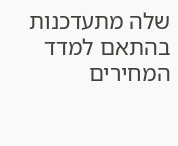שלה מתעדכנות בהתאם למדד המחירים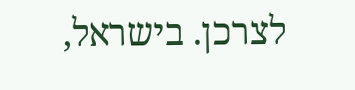לצרכן. בישראל,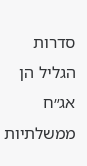סדרות הגליל הן אג״ח ממשלתיות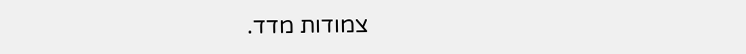צמודות מדד.